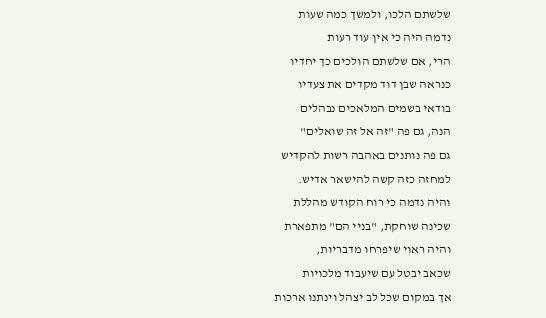שלשתם הלכו, ולמשך כמה שעות
נדמה היה כי אין עוד רעות
הרי, אם שלשתם הולכים כך יחדיו
כנראה שבן דוד מקדים את צעדיו
בודאי בשמים המלאכים נבהלים
הנה, גם פה "זה אל זה שואלים"
גם פה נותנים באהבה רשות להקדיש
למחזה כזה קשה להישאר אדיש.
והיה נדמה כי רוח הקודש מהללת
שכינה שוחקת, "בניי הם" מתפארת
והיה ראוי שיפרחו מדבריות,
שכאב יבטל עם שיעבוד מלכויות
אך במקום שכל לב יצהל וינתנו ארכות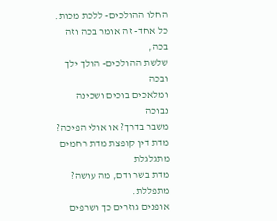החלו ההולכים- ללכת מכות.
כל אחד- זה אומר בכה וזה בכה,
שלשת ההולכים- הולך ילך ובכה
ומלאכים בוכים ושכינה נבוכה
משבר בדרך? או אולי הפיכה?
מדת דין קופצת מדת רחמים מתגלגלת
מדת בשר ודם, מה עושה? מתפללת.
אופנים גוזרים כך ושרפים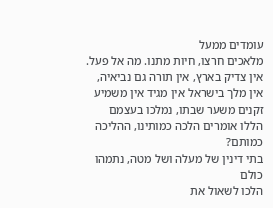עומדים ממעל
מלאכים חרצו, חיות מתנו. מה אל פעל.
אין צדיק בארץ, אין תורה גם נביאיה,
אין מלך בישראל אין מגיד אין משמיע
זקנים משער שבתו, נמלכו בעצמם
הללו אומרים הלכה כמותינו, ההליכה כמותם?
בתי דינין של מעלה ושל מטה, נתמהו כולם
הלכו לשאול את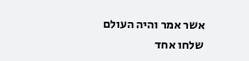אשר אמר והיה העולם
שלחו אחד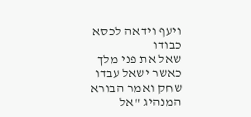ויעף וידאה לכסא כבודו
שאל את פני מלך כאשר ישאל עבדו
שחק ואמר הבורא המנהיג "אל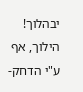יבהלוך!
הילוך, אף ע"י הדחק-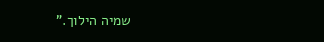שמיה הילוך."